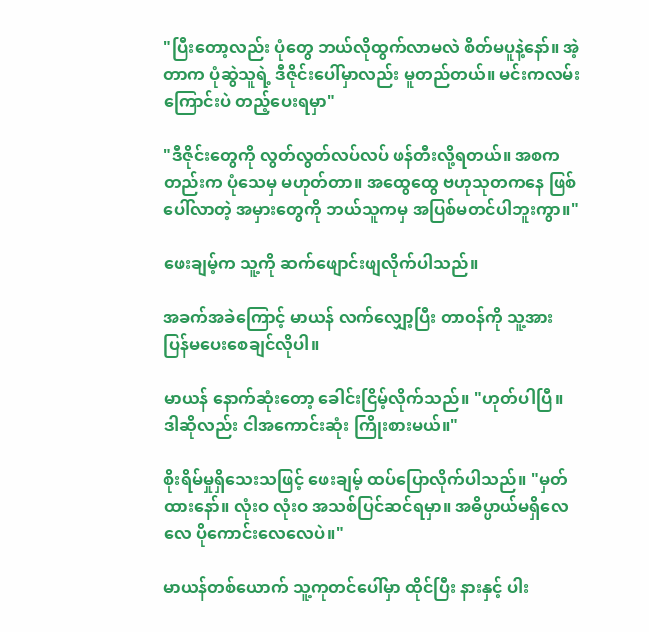"ပြီးတော့လည်း ပုံတွေ ဘယ်လိုထွက်လာမလဲ စိတ်မပူနဲ့နော်။ အဲ့တာက ပုံဆွဲသူရဲ့ ဒီဇိုင်းပေါ်မှာလည်း မူတည်တယ်။ မင်းကလမ်းကြောင်းပဲ တည့်ပေးရမှာ"

"ဒီဇိုင်းတွေကို လွတ်လွတ်လပ်လပ် ဖန်တီးလို့ရတယ်။ အစကတည်းက ပုံသေမှ မဟုတ်တာ။ အထွေထွေ ဗဟုသုတကနေ ဖြစ်ပေါ်လာတဲ့ အမှားတွေကို ဘယ်သူကမှ အပြစ်မတင်ပါဘူးကွာ။"

ဖေးချမ့်က သူ့ကို ဆက်ဖျောင်းဖျလိုက်ပါသည်။

အခက်အခဲကြောင့် မာယန် လက်လျှော့ပြီး တာဝန်ကို သူ့အား ပြန်မပေးစေချင်လိုပါ။

မာယန် နောက်ဆုံးတော့ ခေါင်းငြိမ့်လိုက်သည်။ "ဟုတ်ပါပြီ။ ဒါဆိုလည်း ငါအကောင်းဆုံး ကြိုးစားမယ်။"

စိုးရိမ်မှုရှိသေးသဖြင့် ဖေးချမ့် ထပ်ပြောလိုက်ပါသည်။ "မှတ်ထားနော်။ လုံးဝ လုံးဝ အသစ်ပြင်ဆင်ရမှာ။ အဓိပ္ပာယ်မရှိလေလေ ပိုကောင်းလေလေပဲ။"

မာယန်တစ်ယောက် သူ့ကုတင်ပေါ်မှာ ထိုင်ပြီး နားနှင့် ပါး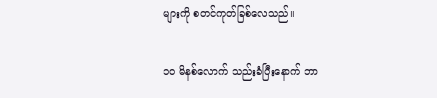များကို စတင်ကုတ်ခြစ်လေသည်။

၁၀ မိနစ်လောက် သည်းခံပြီးနောက် ဘာ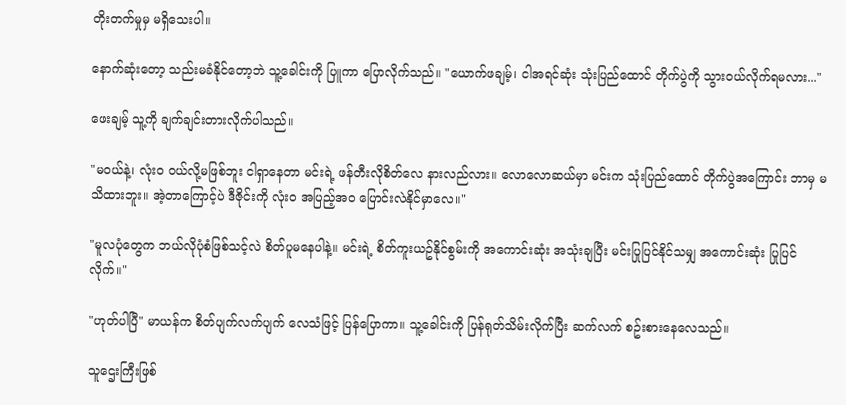တိုးတက်မှုမှ မရှိသေးပါ။

နောက်ဆုံးတော့ သည်းမခံနိုင်တော့ဘဲ သူ့ခေါင်းကို ပြူကာ ပြောလိုက်သည်။ "ယောက်ဖချမ့်၊ ငါအရင်ဆုံး သုံးပြည်ထောင် တိုက်ပွဲကို သွားဝယ်လိုက်ရမလား..."

ဖေးချမ့် သူ့ကို ချက်ချင်းတားလိုက်ပါသည်။

"မဝယ်နဲ့၊ လုံးဝ ဝယ်လို့မဖြစ်ဘူး ငါရှာနေတာ မင်းရဲ့ ဖန်တီးလိုစိတ်လေ နားလည်လား။ လောလောဆယ်မှာ မင်းက သုံးပြည်ထောင် တိုက်ပွဲအကြောင်း ဘာမှ မသိထားဘူး။ အဲ့တာကြောင့်ပဲ ဒီဇိုင်းကို လုံးဝ အပြည့်အဝ ပြောင်းလဲနိုင်မှာလေ။"

"မူလပုံတွေက ဘယ်လိုပုံစံဖြစ်သင့်လဲ စိတ်ပူမနေပါနဲ့။ မင်းရဲ့ စိတ်ကူးယဥ်နိုင်စွမ်းကို အကောင်းဆုံး အသုံးချပြီး မင်းပြုပြင်နိုင်သမျှ အကောင်းဆုံး ပြုပြင်လိုက်။"

"ဟုတ်ပါပြီ" မာယန်က စိတ်ပျက်လက်ပျက် လေသံဖြင့် ပြန်ပြောကာ။ သူ့ခေါင်းကို ပြန်ရုတ်သိမ်းလိုက်ပြီး ဆက်လက် စဥ်းစားနေလေသည်။

သူဌေးကြီးဖြစ်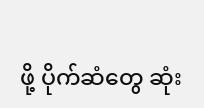ဖို့ ပိုက်ဆံတွေ ဆုံး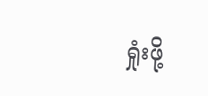ရှုံးဖို့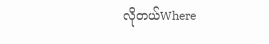လိုတယ်Where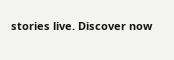stories live. Discover now